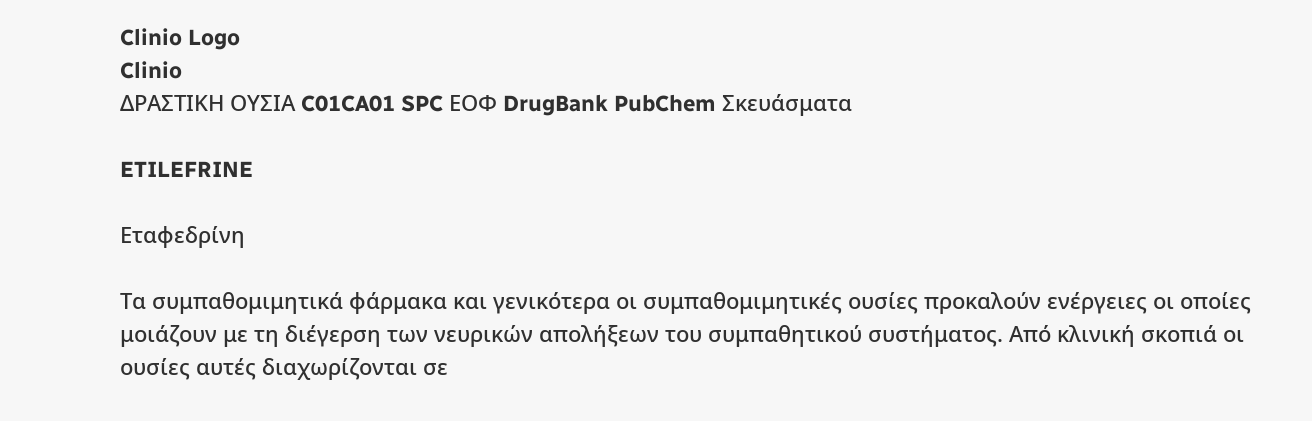Clinio Logo
Clinio
ΔΡΑΣΤΙΚΗ ΟΥΣΙΑ C01CA01 SPC ΕΟΦ DrugBank PubChem Σκευάσματα

ETILEFRINE

Εταφεδρίνη

Τα συμπαθομιμητικά φάρμακα και γενικότερα οι συμπαθομιμητικές ουσίες προκαλούν ενέργειες οι οποίες μοιάζουν με τη διέγερση των νευρικών απολήξεων του συμπαθητικού συστήματος. Από κλινική σκοπιά οι ουσίες αυτές διαχωρίζονται σε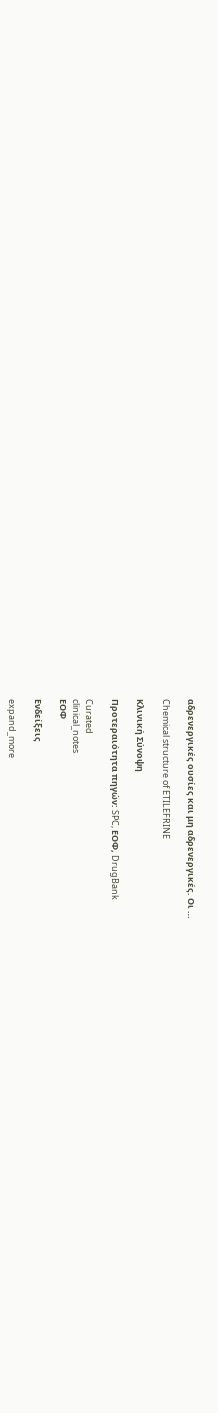αδρενεργικές ουσίες και μη αδρενεργικές. Οι …

Chemical structure of ETILEFRINE

Κλινική Σύνοψη

Προτεραιότητα πηγών: SPC, ΕΟΦ, DrugBank

Curated
clinical_notes
ΕΟΦ

Ενδείξεις

expand_more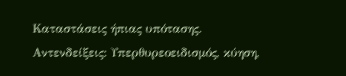Καταστάσεις ήπιας υπότασης. Αντενδείξεις: Υπερθυρεοειδισμός, κύηση,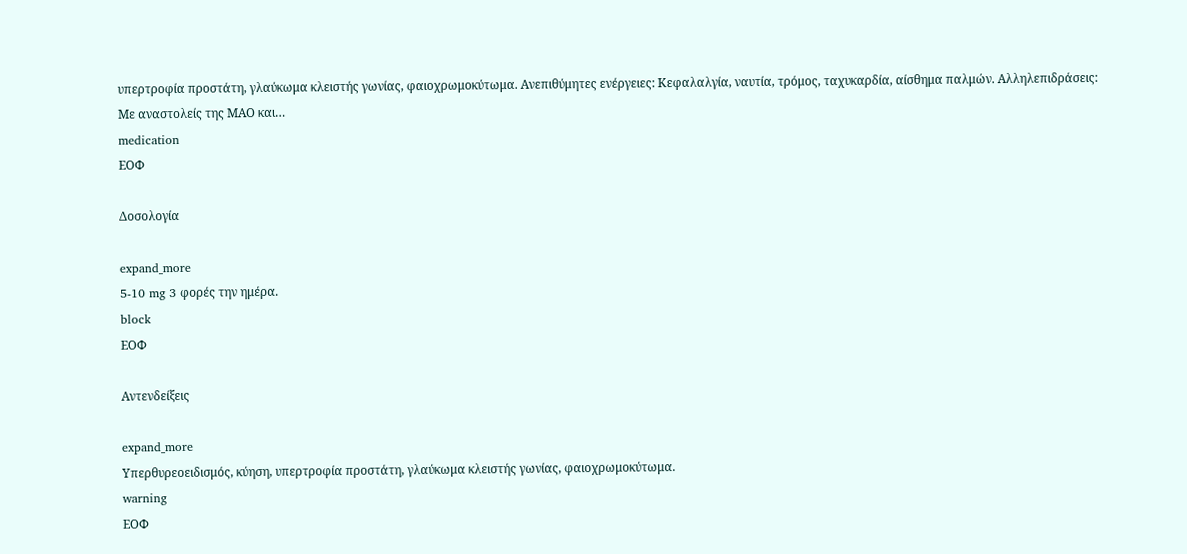υπερτροφία προστάτη, γλαύκωμα κλειστής γωνίας, φαιοχρωμοκύτωμα. Ανεπιθύμητες ενέργειες: Κεφαλαλγία, ναυτία, τρόμος, ταχυκαρδία, αίσθημα παλμών. Αλληλεπιδράσεις: Με αναστολείς της ΜΑΟ και…
medication
ΕΟΦ

Δοσολογία

expand_more
5-10 mg 3 φορές την ημέρα.
block
ΕΟΦ

Αντενδείξεις

expand_more
Υπερθυρεοειδισμός, κύηση, υπερτροφία προστάτη, γλαύκωμα κλειστής γωνίας, φαιοχρωμοκύτωμα.
warning
ΕΟΦ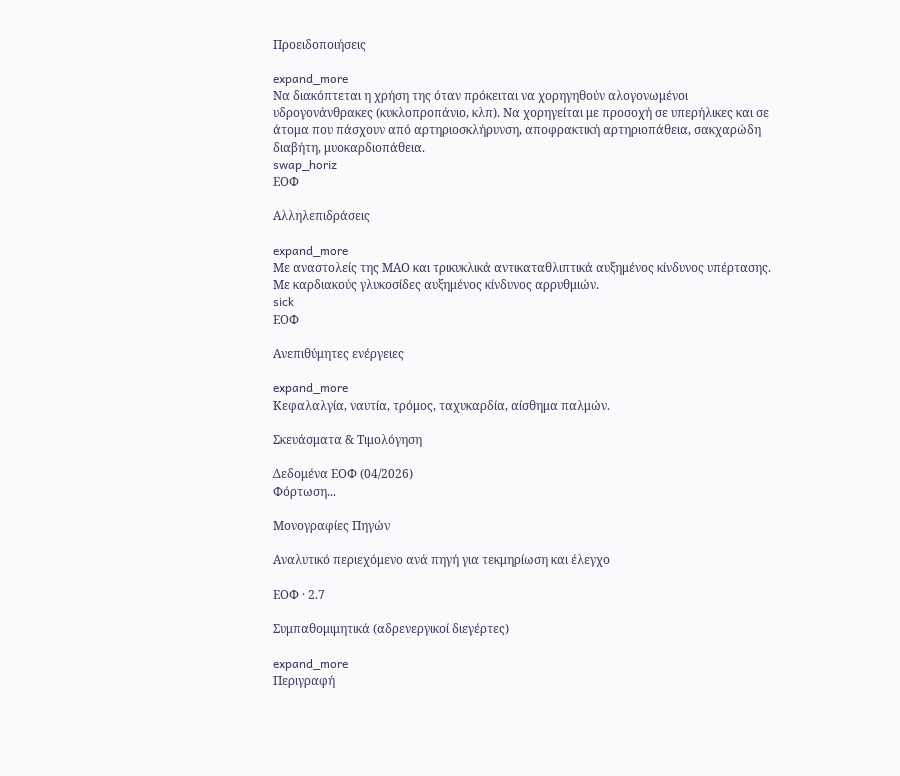Προειδοποιήσεις

expand_more
Να διακόπτεται η χρήση της όταν πρόκειται να χορηγηθούν αλογονωμένοι υδρογονάνθρακες (κυκλοπροπάνιο, κλπ). Να χορηγείται με προσοχή σε υπερήλικες και σε άτομα που πάσχουν από αρτηριοσκλήρυνση, αποφρακτική αρτηριοπάθεια, σακχαρώδη διαβήτη, μυοκαρδιοπάθεια.
swap_horiz
ΕΟΦ

Αλληλεπιδράσεις

expand_more
Με αναστολείς της ΜΑΟ και τρικυκλικά αντικαταθλιπτικά αυξημένος κίνδυνος υπέρτασης. Με καρδιακούς γλυκοσίδες αυξημένος κίνδυνος αρρυθμιών.
sick
ΕΟΦ

Ανεπιθύμητες ενέργειες

expand_more
Κεφαλαλγία, ναυτία, τρόμος, ταχυκαρδία, αίσθημα παλμών.

Σκευάσματα & Τιμολόγηση

Δεδομένα ΕΟΦ (04/2026)
Φόρτωση...

Μονογραφίες Πηγών

Αναλυτικό περιεχόμενο ανά πηγή για τεκμηρίωση και έλεγχο

ΕΟΦ · 2.7

Συμπαθομιμητικά (αδρενεργικοί διεγέρτες)

expand_more
Περιγραφή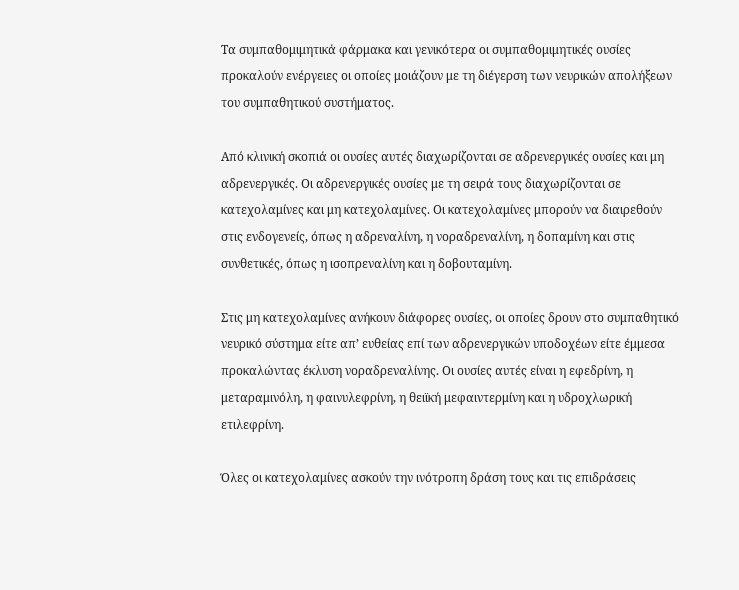Τα συμπαθομιμητικά φάρμακα και γενικότερα οι συμπαθομιμητικές ουσίες προκαλούν ενέργειες οι οποίες μοιάζουν με τη διέγερση των νευρικών απολήξεων του συμπαθητικού συστήματος.

Από κλινική σκοπιά οι ουσίες αυτές διαχωρίζονται σε αδρενεργικές ουσίες και μη αδρενεργικές. Οι αδρενεργικές ουσίες με τη σειρά τους διαχωρίζονται σε κατεχολαμίνες και μη κατεχολαμίνες. Οι κατεχολαμίνες μπορούν να διαιρεθούν στις ενδογενείς, όπως η αδρεναλίνη, η νοραδρεναλίνη, η δοπαμίνη και στις συνθετικές, όπως η ισοπρεναλίνη και η δοβουταμίνη.

Στις μη κατεχολαμίνες ανήκουν διάφορες ουσίες, οι οποίες δρουν στο συμπαθητικό νευρικό σύστημα είτε απ’ ευθείας επί των αδρενεργικών υποδοχέων είτε έμμεσα προκαλώντας έκλυση νοραδρεναλίνης. Οι ουσίες αυτές είναι η εφεδρίνη, η μεταραμινόλη, η φαινυλεφρίνη, η θειϊκή μεφαιντερμίνη και η υδροχλωρική ετιλεφρίνη.

Όλες οι κατεχολαμίνες ασκούν την ινότροπη δράση τους και τις επιδράσεις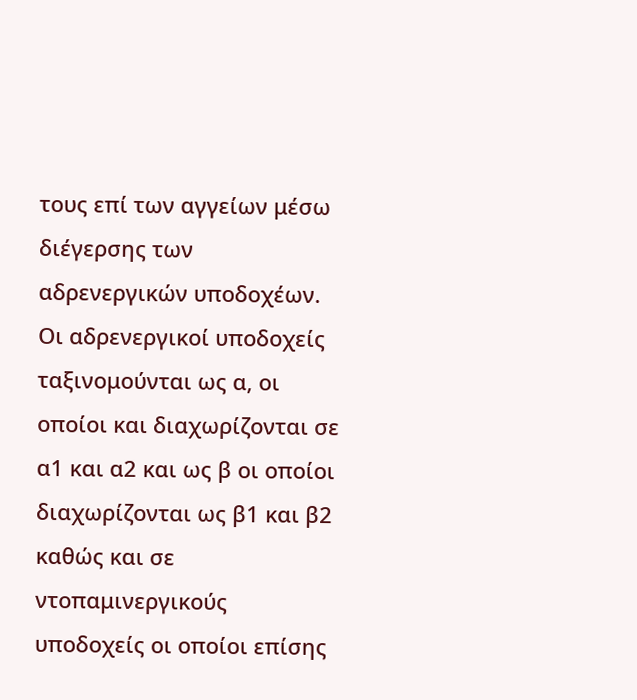τους επί των αγγείων μέσω διέγερσης των αδρενεργικών υποδοχέων. Oι αδρενεργικοί υποδοχείς ταξινομούνται ως α, οι οποίοι και διαχωρίζονται σε α1 και α2 και ως β οι οποίοι διαχωρίζονται ως β1 και β2 καθώς και σε ντοπαμινεργικούς υποδοχείς οι οποίοι επίσης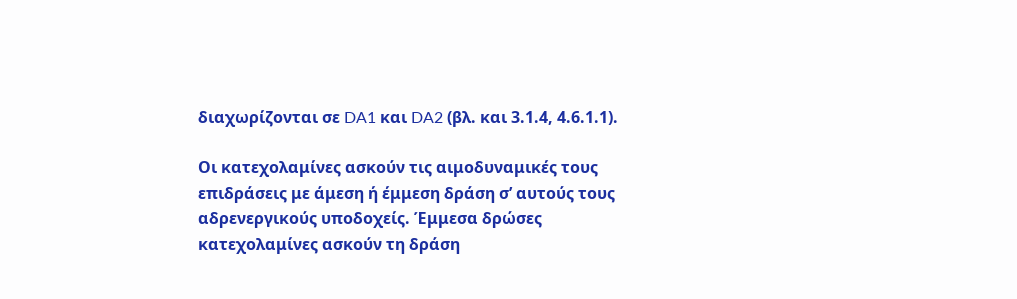διαχωρίζονται σε DA1 και DA2 (βλ. και 3.1.4, 4.6.1.1).

Οι κατεχολαμίνες ασκούν τις αιμοδυναμικές τους επιδράσεις με άμεση ή έμμεση δράση σ’ αυτούς τους αδρενεργικούς υποδοχείς. Έμμεσα δρώσες κατεχολαμίνες ασκούν τη δράση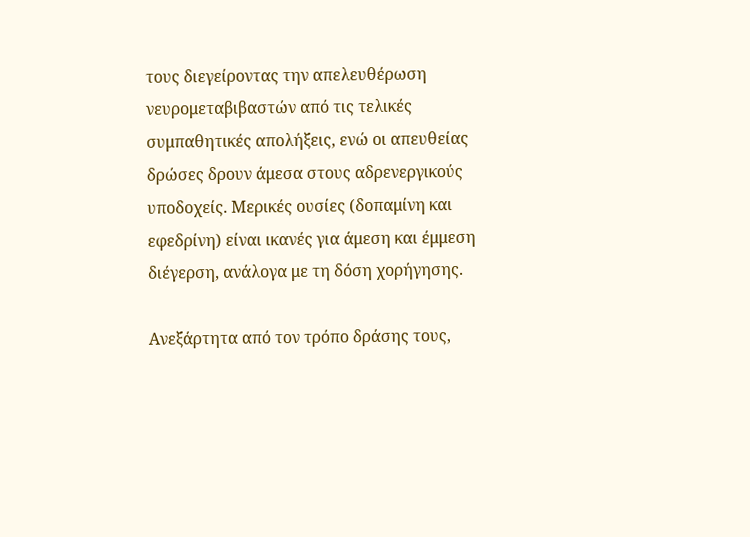τους διεγείροντας την απελευθέρωση νευρομεταβιβαστών από τις τελικές συμπαθητικές απολήξεις, ενώ οι απευθείας δρώσες δρουν άμεσα στους αδρενεργικούς υποδοχείς. Μερικές ουσίες (δοπαμίνη και εφεδρίνη) είναι ικανές για άμεση και έμμεση διέγερση, ανάλογα με τη δόση χορήγησης.

Ανεξάρτητα από τον τρόπο δράσης τους,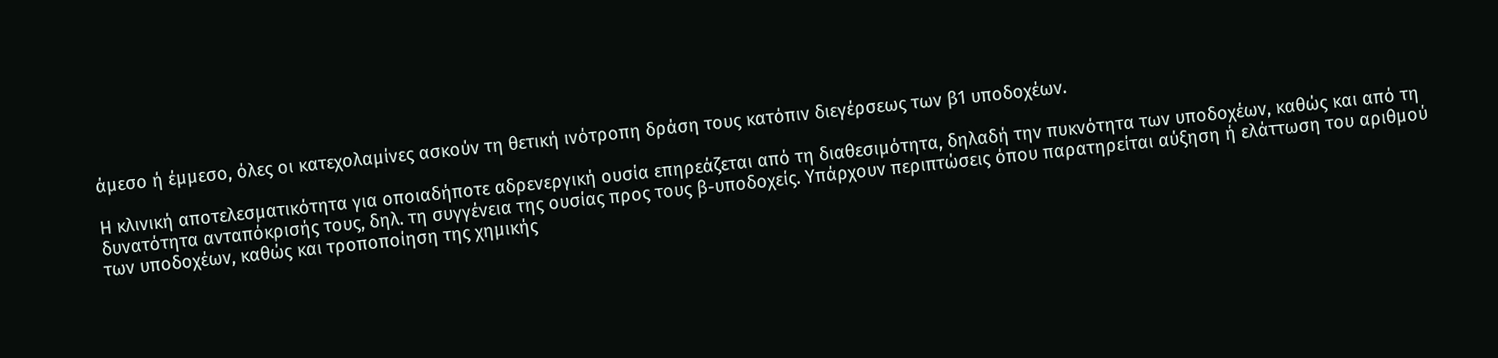άμεσo ή έμμεσο, όλες οι κατεχολαμίνες ασκούν τη θετική ινότροπη δράση τους κατόπιν διεγέρσεως των β1 υποδοχέων.

Η κλινική αποτελεσματικότητα για οποιαδήποτε αδρενεργική ουσία επηρεάζεται από τη διαθεσιμότητα, δηλαδή την πυκνότητα των υποδοχέων, καθώς και από τη δυνατότητα ανταπόκρισής τους, δηλ. τη συγγένεια της ουσίας προς τους β-υποδοχείς. Υπάρχουν περιπτώσεις όπου παρατηρείται αύξηση ή ελάττωση του αριθμού των υποδοχέων, καθώς και τροποποίηση της χημικής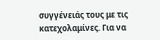συγγένειάς τους με τις κατεχολαμίνες. Για να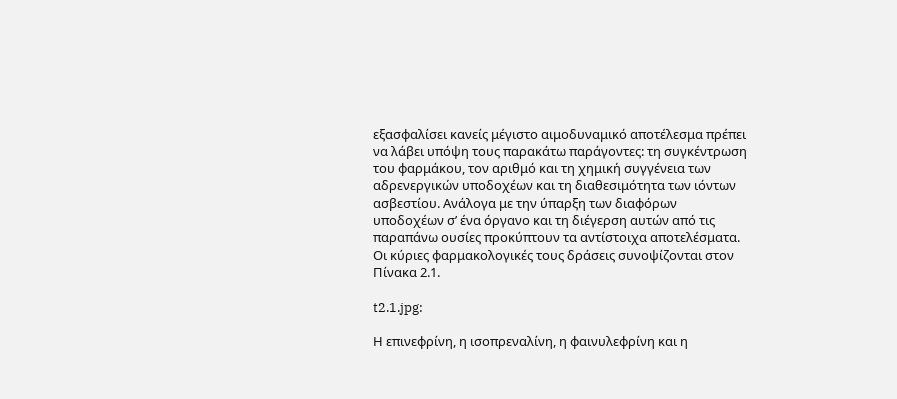εξασφαλίσει κανείς μέγιστο αιμοδυναμικό αποτέλεσμα πρέπει να λάβει υπόψη τους παρακάτω παράγοντες: τη συγκέντρωση του φαρμάκου, τον αριθμό και τη χημική συγγένεια των αδρενεργικών υποδοχέων και τη διαθεσιμότητα των ιόντων ασβεστίου. Ανάλογα με την ύπαρξη των διαφόρων υποδοχέων σ’ ένα όργανο και τη διέγερση αυτών από τις παραπάνω ουσίες προκύπτουν τα αντίστοιχα αποτελέσματα. Οι κύριες φαρμακολογικές τους δράσεις συνοψίζονται στον Πίνακα 2.1.

t2.1.jpg:

Η επινεφρίνη, η ισοπρεναλίνη, η φαινυλεφρίνη και η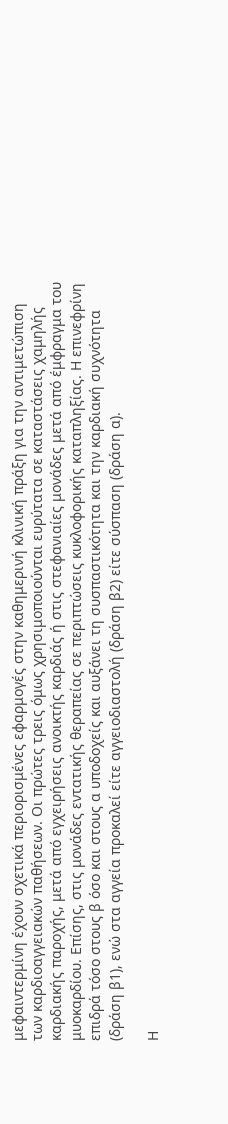μεφαιντερμίνη έχουν σχετικά περιορισμένες εφαρμογές στην καθημερινή κλινική πράξη για την αντιμετώπιση των καρδιοαγγειακών παθήσεων. Οι πρώτες τρεις όμως χρησιμοποιούνται ευρύτατα σε καταστάσεις χαμηλής καρδιακής παροχής, μετά από εγχειρήσεις ανοικτής καρδιάς ή στις στεφανιαίες μονάδες μετά από έμφραγμα του μυοκαρδίου. Επίσης, στις μονάδες εντατικής θεραπείας σε περιπτώσεις κυκλοφορικής καταπληξίας. Η επινεφρίνη επιδρά τόσο στους β όσο και στους α υποδοχείς και αυξάνει τη συσπαστικότητα και την καρδιακή συχνότητα (δράση β1), ενώ στα αγγεία προκαλεί είτε αγγειοδιαστολή (δράση β2) είτε σύσπαση (δράση α).

Η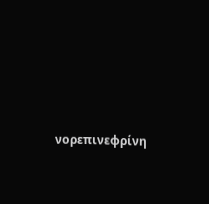νορεπινεφρίνη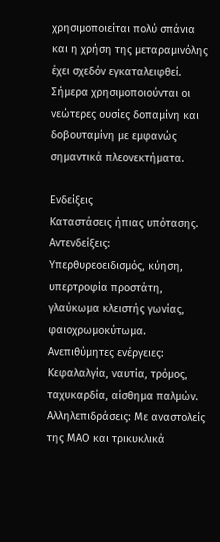χρησιμοποιείται πολύ σπάνια και η χρήση της μεταραμινόλης έχει σχεδόν εγκαταλειφθεί. Σήμερα χρησιμοποιούνται οι νεώτερες ουσίες δοπαμίνη και δοβουταμίνη με εμφανώς σημαντικά πλεονεκτήματα.

Ενδείξεις
Καταστάσεις ήπιας υπότασης. Αντενδείξεις: Υπερθυρεοειδισμός, κύηση, υπερτροφία προστάτη, γλαύκωμα κλειστής γωνίας, φαιοχρωμοκύτωμα. Ανεπιθύμητες ενέργειες: Κεφαλαλγία, ναυτία, τρόμος, ταχυκαρδία, αίσθημα παλμών. Αλληλεπιδράσεις: Με αναστολείς της ΜΑΟ και τρικυκλικά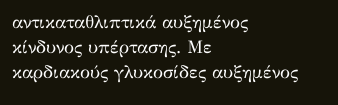αντικαταθλιπτικά αυξημένος κίνδυνος υπέρτασης. Με καρδιακούς γλυκοσίδες αυξημένος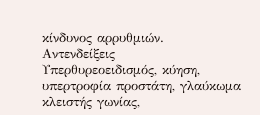κίνδυνος αρρυθμιών.
Αντενδείξεις
Υπερθυρεοειδισμός, κύηση, υπερτροφία προστάτη, γλαύκωμα κλειστής γωνίας,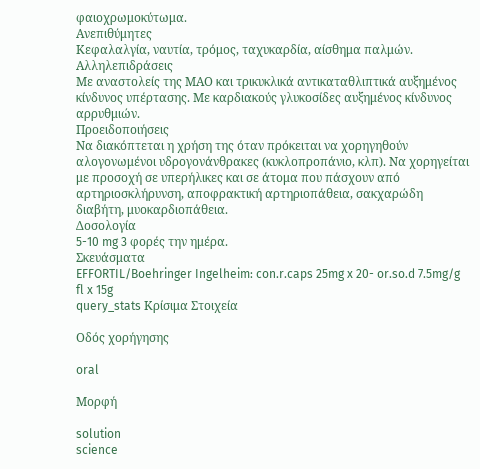φαιοχρωμοκύτωμα.
Ανεπιθύμητες
Κεφαλαλγία, ναυτία, τρόμος, ταχυκαρδία, αίσθημα παλμών.
Αλληλεπιδράσεις
Με αναστολείς της ΜΑΟ και τρικυκλικά αντικαταθλιπτικά αυξημένος κίνδυνος υπέρτασης. Με καρδιακούς γλυκοσίδες αυξημένος κίνδυνος αρρυθμιών.
Προειδοποιήσεις
Να διακόπτεται η χρήση της όταν πρόκειται να χορηγηθούν αλογονωμένοι υδρογονάνθρακες (κυκλοπροπάνιο, κλπ). Να χορηγείται με προσοχή σε υπερήλικες και σε άτομα που πάσχουν από αρτηριοσκλήρυνση, αποφρακτική αρτηριοπάθεια, σακχαρώδη διαβήτη, μυοκαρδιοπάθεια.
Δοσολογία
5-10 mg 3 φορές την ημέρα.
Σκευάσματα
EFFORTIL/Boehringer Ingelheim: con.r.caps 25mg x 20- or.so.d 7.5mg/g fl x 15g
query_stats Κρίσιμα Στοιχεία

Οδός χορήγησης

oral

Μορφή

solution
science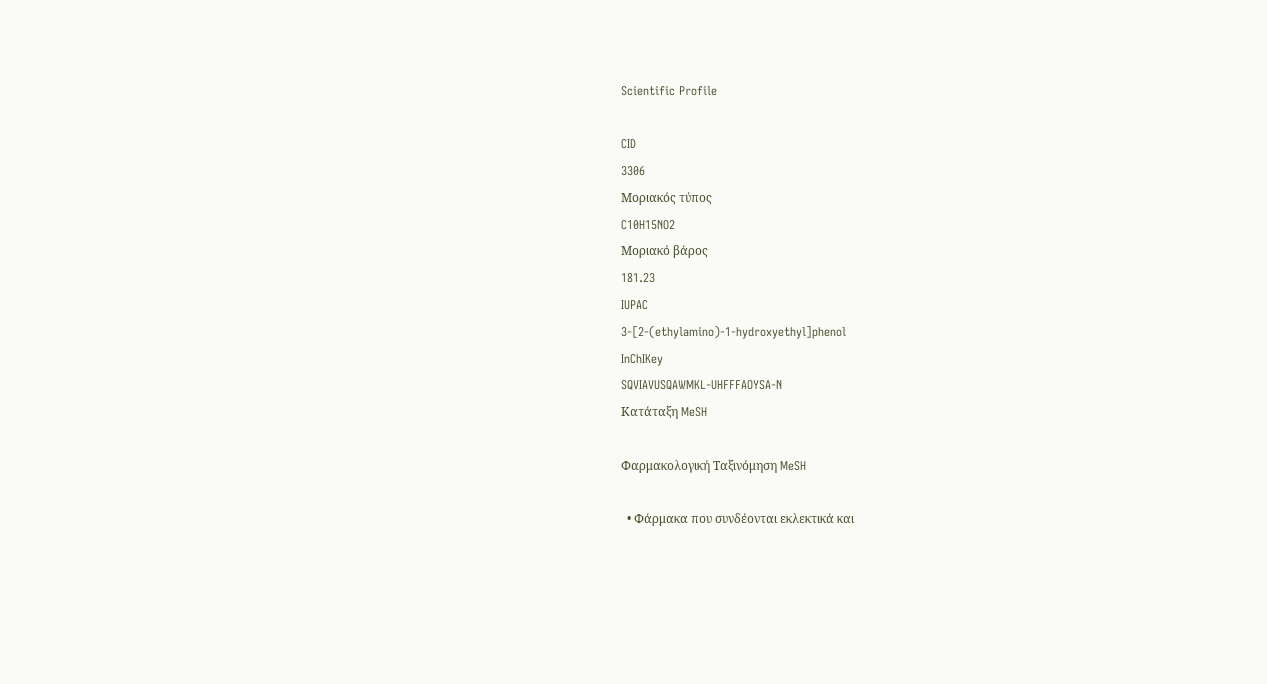Scientific Profile

CID
3306
Μοριακός τύπος
C10H15NO2
Μοριακό βάρος
181.23
IUPAC
3-[2-(ethylamino)-1-hydroxyethyl]phenol
InChIKey
SQVIAVUSQAWMKL-UHFFFAOYSA-N
Κατάταξη MeSH

Φαρμακολογική Ταξινόμηση MeSH

  • Φάρμακα που συνδέονται εκλεκτικά και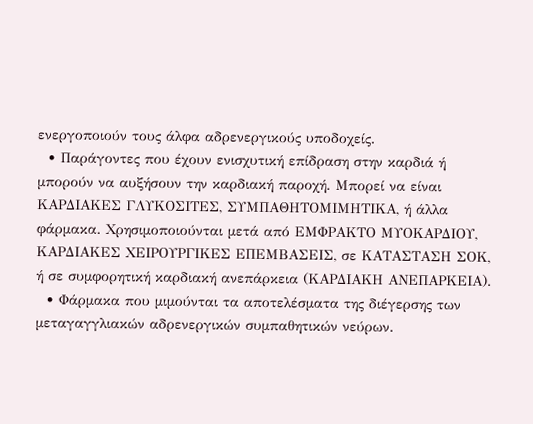ενεργοποιούν τους άλφα αδρενεργικούς υποδοχείς.
  • Παράγοντες που έχουν ενισχυτική επίδραση στην καρδιά ή μπορούν να αυξήσουν την καρδιακή παροχή. Μπορεί να είναι ΚΑΡΔΙΑΚΕΣ ΓΛΥΚΟΣΙΤΕΣ, ΣΥΜΠΑΘΗΤΟΜΙΜΗΤΙΚΑ, ή άλλα φάρμακα. Χρησιμοποιούνται μετά από ΕΜΦΡΑΚΤΟ ΜΥΟΚΑΡΔΙΟΥ, ΚΑΡΔΙΑΚΕΣ ΧΕΙΡΟΥΡΓΙΚΕΣ ΕΠΕΜΒΑΣΕΙΣ, σε ΚΑΤΑΣΤΑΣΗ ΣΟΚ, ή σε συμφορητική καρδιακή ανεπάρκεια (ΚΑΡΔΙΑΚΗ ΑΝΕΠΑΡΚΕΙΑ).
  • Φάρμακα που μιμούνται τα αποτελέσματα της διέγερσης των μεταγαγγλιακών αδρενεργικών συμπαθητικών νεύρων.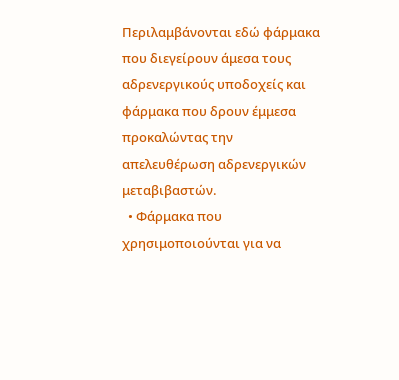Περιλαμβάνονται εδώ φάρμακα που διεγείρουν άμεσα τους αδρενεργικούς υποδοχείς και φάρμακα που δρουν έμμεσα προκαλώντας την απελευθέρωση αδρενεργικών μεταβιβαστών.
  • Φάρμακα που χρησιμοποιούνται για να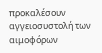προκαλέσουν αγγειοσυστολή των αιμοφόρων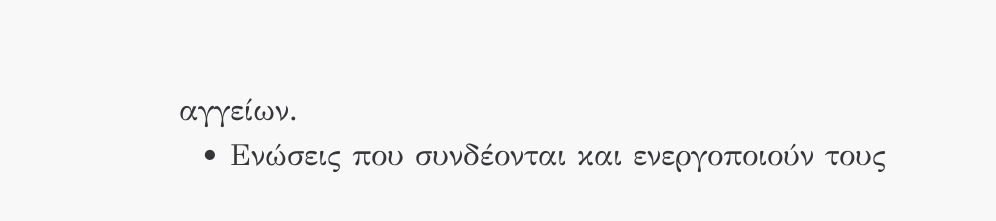αγγείων.
  • Ενώσεις που συνδέονται και ενεργοποιούν τους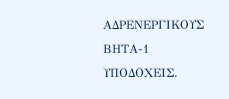ΑΔΡΕΝΕΡΓΙΚΟΥΣ ΒΗΤΑ-1 ΥΠΟΔΟΧΕΙΣ.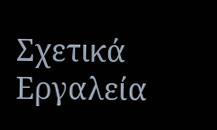Σχετικά Εργαλεία